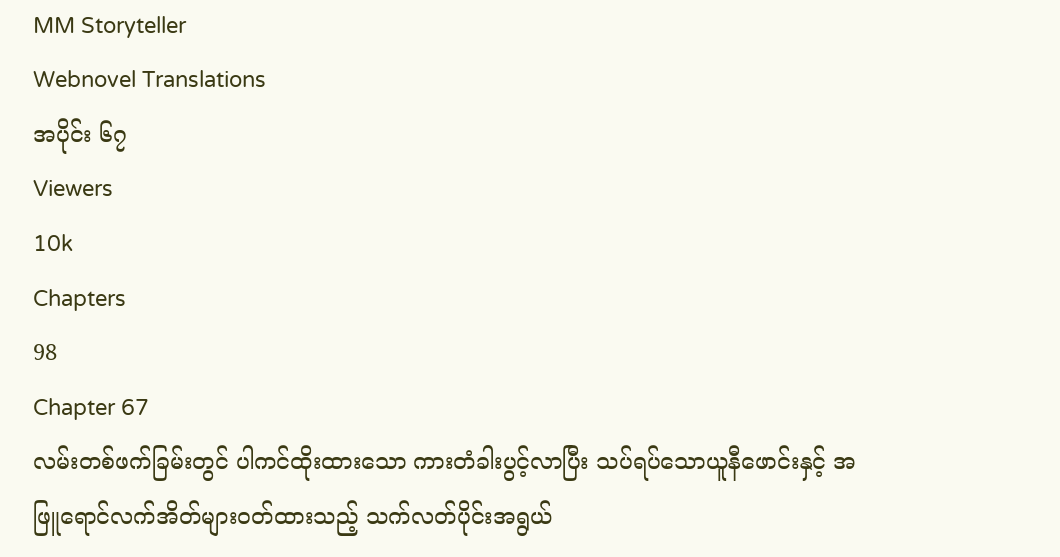MM Storyteller
Webnovel Translations
အပိုင်း ၆၇
Viewers
10k
Chapters
98
Chapter 67
လမ်းတစ်ဖက်ခြမ်းတွင် ပါကင်ထိုးထားသော ကားတံခါးပွင့်လာပြီး သပ်ရပ်သောယူနီဖောင်းနှင့် အဖြူရောင်လက်အိတ်များဝတ်ထားသည့် သက်လတ်ပိုင်းအရွယ်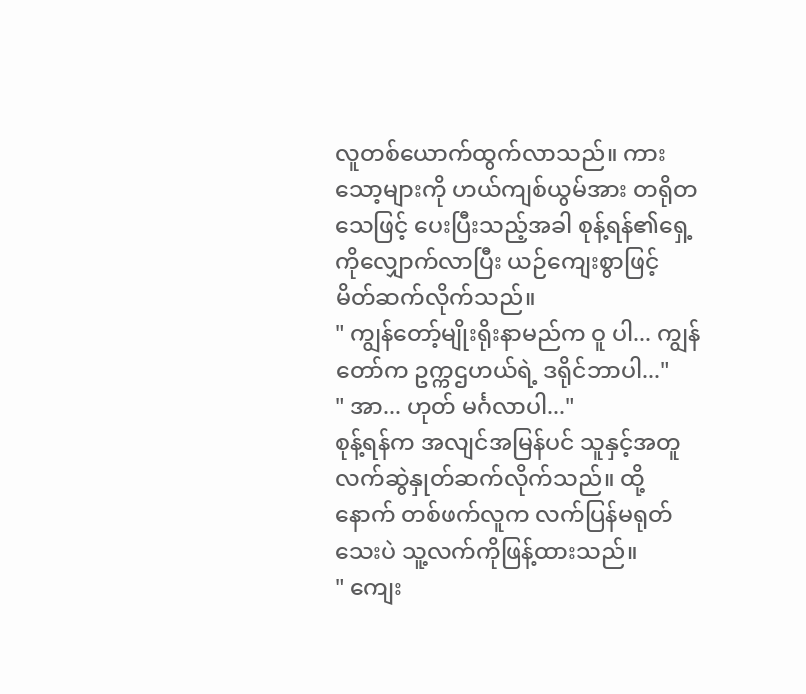လူတစ်ယောက်ထွက်လာသည်။ ကားသော့များကို ဟယ်ကျစ်ယွမ်အား တရိုတသေဖြင့် ပေးပြီးသည့်အခါ စုန့်ရန်၏ရှေ့ကိုလျှောက်လာပြီး ယဉ်ကျေးစွာဖြင့် မိတ်ဆက်လိုက်သည်။
" ကျွန်တော့်မျိုးရိုးနာမည်က ဝူ ပါ... ကျွန်တော်က ဥက္ကဌဟယ်ရဲ့ ဒရိုင်ဘာပါ..."
" အာ... ဟုတ် မင်္ဂလာပါ..."
စုန့်ရန်က အလျင်အမြန်ပင် သူနှင့်အတူ လက်ဆွဲနှုတ်ဆက်လိုက်သည်။ ထို့နောက် တစ်ဖက်လူက လက်ပြန်မရုတ်သေးပဲ သူ့လက်ကိုဖြန့်ထားသည်။
" ကျေး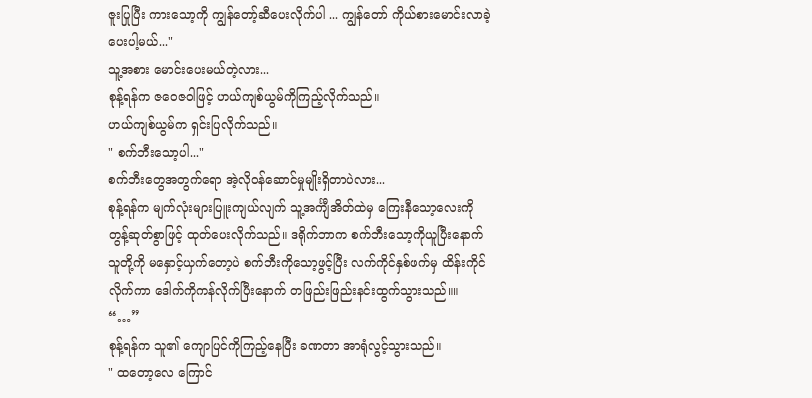ဇူးပြုပြီး ကားသော့ကို ကျွန်တော့်ဆီပေးလိုက်ပါ ... ကျွန်တော် ကိုယ်စားမောင်းလာခဲ့ပေးပါ့မယ်..."
သူ့အစား မောင်းပေးမယ်တဲ့လား...
စုန့်ရန်က ဇဝေဇဝါဖြင့် ဟယ်ကျစ်ယွမ်ကိုကြည့်လိုက်သည်။
ဟယ်ကျစ်ယွမ်က ရှင်းပြလိုက်သည်။
" စက်ဘီးသော့ပါ..."
စက်ဘီးတွေအတွက်ရော အဲ့လိုဝန်ဆောင်မှုမျိုးရှိတာပဲလား...
စုန့်ရန်က မျက်လုံးများပြူးကျယ်လျက် သူ့အင်္ကျီအိတ်ထဲမှ ကြေးနီသော့လေးကို တွန့်ဆုတ်စွာဖြင့် ထုတ်ပေးလိုက်သည်။ ဒရိုက်ဘာက စက်ဘီးသော့ကိုယူပြီးနောက် သူတို့ကို မနှောင့်ယှက်တော့ပဲ စက်ဘီးကိုသော့ဖွင့်ပြီး လက်ကိုင်နှစ်ဖက်မှ ထိန်းကိုင်လိုက်ကာ ဒေါက်ကိုကန်လိုက်ပြီးနောက် တဖြည်းဖြည်းနင်းထွက်သွားသည်။။
“…”
စုန့်ရန်က သူ၏ ကျောပြင်ကိုကြည့်နေပြီး ခဏတာ အာရုံလွင့်သွားသည်။
" ထတော့လေ ကြောင်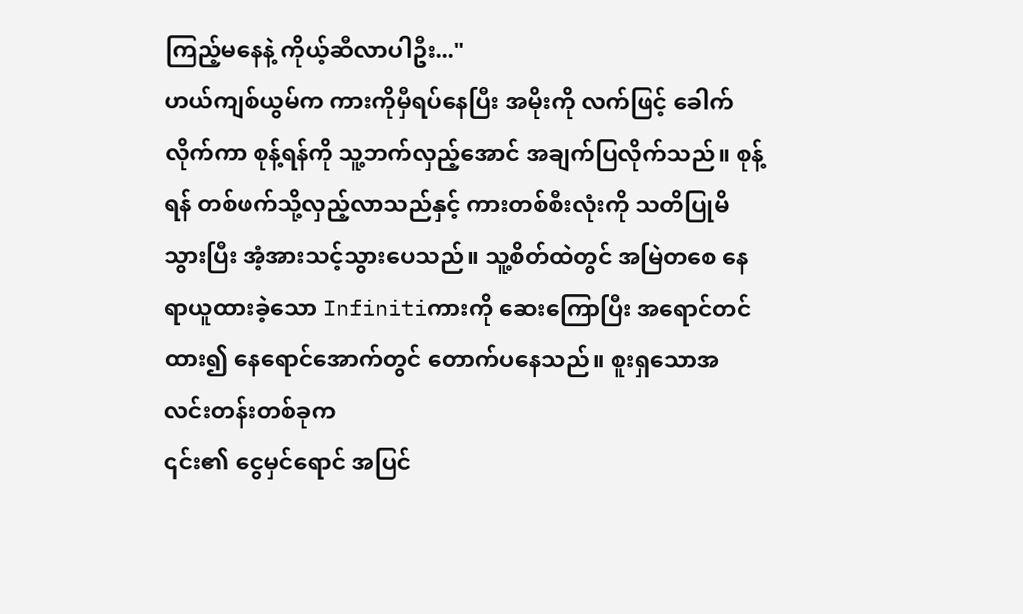ကြည့်မနေနဲ့ ကိုယ့်ဆီလာပါဦး..."
ဟယ်ကျစ်ယွမ်က ကားကိုမှီရပ်နေပြီး အမိုးကို လက်ဖြင့် ခေါက်လိုက်ကာ စုန့်ရန်ကို သူ့ဘက်လှည့်အောင် အချက်ပြလိုက်သည်။ စုန့်ရန် တစ်ဖက်သို့လှည့်လာသည်နှင့် ကားတစ်စီးလုံးကို သတိပြုမိသွားပြီး အံ့အားသင့်သွားပေသည်။ သူ့စိတ်ထဲတွင် အမြဲတစေ နေရာယူထားခဲ့သော Infinitiကားကို ဆေးကြောပြီး အရောင်တင်ထား၍ နေရောင်အောက်တွင် တောက်ပနေသည်။ စူးရှသောအလင်းတန်းတစ်ခုက
၎င်း၏ ငွေမှင်ရောင် အပြင်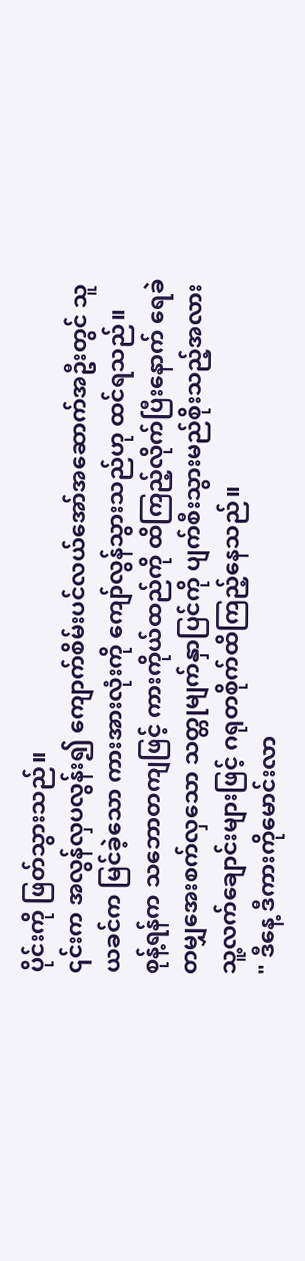ပိုင်းကို ဖြတ်သွားသည်။
၎င်းက အလွန်လှပလွန်း၍ ကျောက်စိမ်းပင်လယ်အော်အဆောက်အဦးတွင် သူယခင်က မြင်ခဲ့သော ကားအားလုံးကို ကျော်လွန်သွားသည်ဟု ထင်ရသည်။
စုန့်ရန်က သဘောတကျဖြင့် ကားကိုယ်ထည်ကို ထိကြည့်လိုက်ပြီးနောက် ရေခဲတမျှအေးစက်လှသော သတ္တုမျက်နှာပြင်ကို ပျက်စီးသွားမည်စိုးသည့်အလား သူ့လက်ချောင်းများဖြင့် ဂရုတစိုက်ထိကြည့်နေသည်။
" ဒီနေ့ ဒီကားကိုမောင်းလာ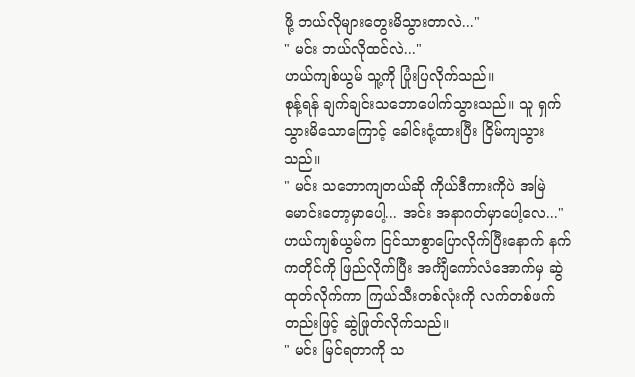ဖို့ ဘယ်လိုများတွေးမိသွားတာလဲ..."
" မင်း ဘယ်လိုထင်လဲ..."
ဟယ်ကျစ်ယွမ် သူ့ကို ပြုံးပြလိုက်သည်။
စုန့်ရန် ချက်ချင်းသဘောပေါက်သွားသည်။ သူ ရှက်သွားမိသောကြောင့် ခေါင်းငုံ့ထားပြီး ငြိမ်ကျသွားသည်။
" မင်း သဘောကျတယ်ဆို ကိုယ်ဒီကားကိုပဲ အမြဲမောင်းတော့မှာပေါ့... အင်း အနာဂတ်မှာပေါ့လေ..."
ဟယ်ကျစ်ယွမ်က ငြင်သာစွာပြောလိုက်ပြီးနောက် နက်ကတိုင်ကို ဖြည်လိုက်ပြီး အင်္ကျီကော်လံအောက်မှ ဆွဲထုတ်လိုက်ကာ ကြယ်သီးတစ်လုံးကို လက်တစ်ဖက်တည်းဖြင့် ဆွဲဖြုတ်လိုက်သည်။
" မင်း မြင်ရတာကို သ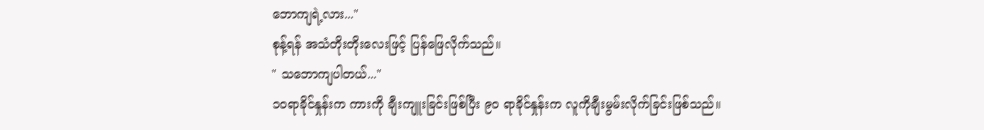ဘောကျရဲ့လား..."
စုန့်ရန် အသံတိုးတိုးလေးဖြင့် ပြန်ဖြေလိုက်သည်။
" သဘောကျပါတယ်..."
၁၀ရာခိုင်နှုန်းက ကားကို ချီးကျူးခြင်းဖြစ်ပြီး ၉၀ ရာခိုင်နှုန်းက လူကိုချီးမွမ်းလိုက်ခြင်းဖြစ်သည်။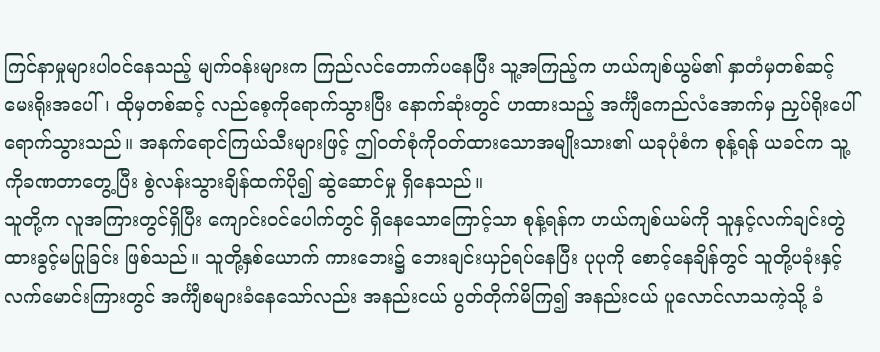ကြင်နာမှုများပါဝင်နေသည့် မျက်ဝန်းများက ကြည်လင်တောက်ပနေပြီး သူ့အကြည့်က ဟယ်ကျစ်ယွမ်၏ နှာတံမှတစ်ဆင့် မေးရိုးအပေါ်၊ ထိုမှတစ်ဆင့် လည်စေ့ကိုရောက်သွားပြီး နောက်ဆုံးတွင် ဟထားသည့် အင်္ကျီကေည်လံအောက်မှ ညှပ်ရိုးပေါ် ရောက်သွားသည်။ အနက်ရောင်ကြယ်သီးများဖြင့် ဤဝတ်စုံကိုဝတ်ထားသောအမျိုးသား၏ ယခုပုံစံက စုန့်ရန် ယခင်က သူ့ကိုခဏတာတွေ့ပြီး စွဲလန်းသွားချိန်ထက်ပို၍ ဆွဲဆောင်မှု ရှိနေသည်။
သူတို့က လူအကြားတွင်ရှိပြီး ကျောင်းဝင်ပေါက်တွင် ရှိနေသောကြောင့်သာ စုန့်ရန်က ဟယ်ကျစ်ယမ်ကို သူနှင့်လက်ချင်းတွဲထားခွင့်မပြုခြင်း ဖြစ်သည်။ သူတို့နှစ်ယောက် ကားဘေး၌ ဘေးချင်းယှဉ်ရပ်နေပြီး ပုပုကို စောင့်နေချိန်တွင် သူတို့ပခုံးနှင့် လက်မောင်းကြားတွင် အင်္ကျီစများခံနေသော်လည်း အနည်းငယ် ပွတ်တိုက်မိကြ၍ အနည်းငယ် ပူလောင်လာသကဲ့သို့ ခံ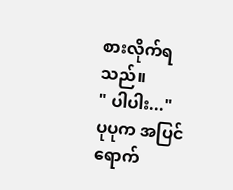စားလိုက်ရသည်။
" ပါပါး..."
ပုပုက အပြင်ရောက်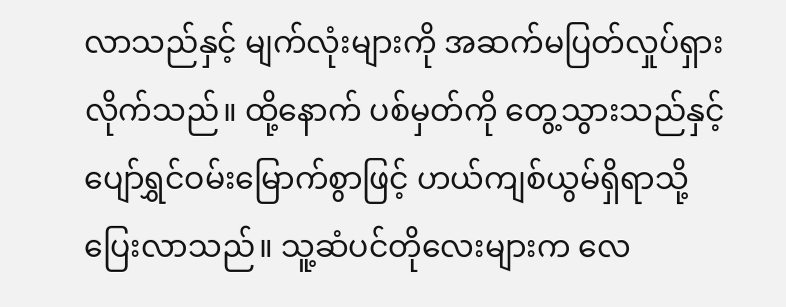လာသည်နှင့် မျက်လုံးများကို အဆက်မပြတ်လှုပ်ရှားလိုက်သည်။ ထို့နောက် ပစ်မှတ်ကို တွေ့သွားသည်နှင့် ပျော်ရွှင်ဝမ်းမြောက်စွာဖြင့် ဟယ်ကျစ်ယွမ်ရှိရာသို့ ပြေးလာသည်။ သူ့ဆံပင်တိုလေးများက လေ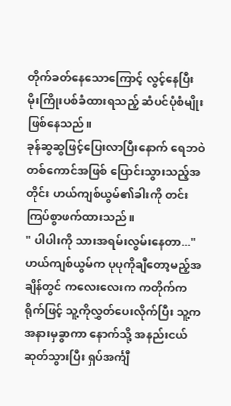တိုက်ခတ်နေသောကြောင့် လွင့်နေပြီး မိုးကြိုးပစ်ခံထားရသည့် ဆံပင်ပုံစံမျိုးဖြစ်နေသည်။
ခုန်ဆွဆွဖြင့်ပြေးလာပြီးနောက် ရေဘဝဲတစ်ကောင်အဖြစ် ပြောင်းသွားသည့်အတိုင်း ဟယ်ကျစ်ယွမ်၏ခါးကို တင်းကြပ်စွာဖက်ထားသည်။
" ပါပါးကို သားအရမ်းလွမ်းနေတာ..."
ဟယ်ကျစ်ယွမ်က ပုပုကိုချီတော့မည့်အချိန်တွင် ကလေးလေးက ကတိုက်ကရိုက်ဖြင့် သူ့ကိုလွှတ်ပေးလိုက်ပြီး သူ့ကအနားမှခွာကာ နောက်သို့ အနည်းငယ်ဆုတ်သွားပြီး ရှပ်အင်္ကျီ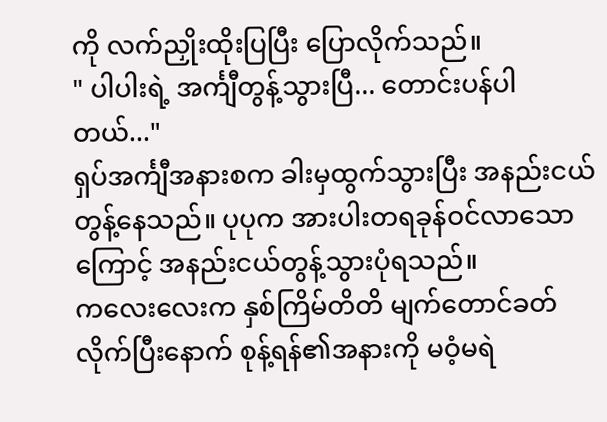ကို လက်ညှိုးထိုးပြပြီး ပြောလိုက်သည်။
" ပါပါးရဲ့ အင်္ကျီတွန့်သွားပြီ... တောင်းပန်ပါတယ်..."
ရှပ်အင်္ကျီအနားစက ခါးမှထွက်သွားပြီး အနည်းငယ်တွန့်နေသည်။ ပုပုက အားပါးတရခုန်ဝင်လာသောကြောင့် အနည်းငယ်တွန့်သွားပုံရသည်။
ကလေးလေးက နှစ်ကြိမ်တိတိ မျက်တောင်ခတ်လိုက်ပြီးနောက် စုန့်ရန်၏အနားကို မဝံ့မရဲ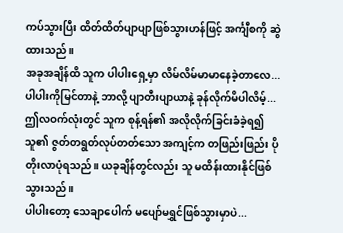ကပ်သွားပြီး ထိတ်ထိတ်ပျာပျာဖြစ်သွားဟန်ဖြင့် အင်္ကျီစကို ဆွဲထားသည်။
အခုအချိန်ထိ သူက ပါပါးရှေ့မှာ လိမ်လိမ်မာမာနေခဲ့တာလေ... ပါပါးကိုမြင်တာနဲ့ ဘာလို့ ပျာတီးပျာယာနဲ့ ခုန်လိုက်မိပါလိမ့်...
ဤလဝက်လုံးတွင် သူက စုန့်ရန်၏ အလိုလိုက်ခြင်းခံခဲ့ရ၍ သူ၏ ဇွတ်တရွတ်လုပ်တတ်သော အကျင့်က တဖြည်းဖြည်း ပိုတိုးလာပုံရသည်။ ယခုချိန်တွင်လည်း သူ မထိန်းထားနိုင်ဖြစ်သွားသည်။
ပါပါးတော့ သေချာပေါက် မပျော်မရွှင်ဖြစ်သွားမှာပဲ...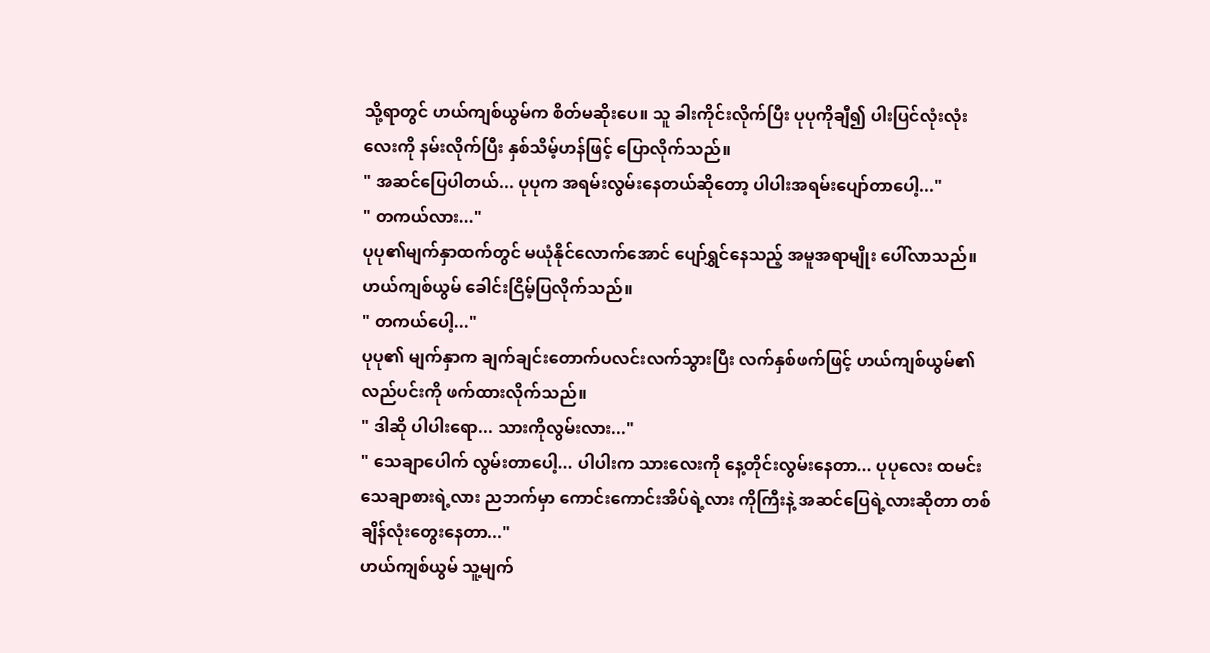သို့ရာတွင် ဟယ်ကျစ်ယွမ်က စိတ်မဆိုးပေ။ သူ ခါးကိုင်းလိုက်ပြီး ပုပုကိုချီ၍ ပါးပြင်လုံးလုံးလေးကို နမ်းလိုက်ပြီး နှစ်သိမ့်ဟန်ဖြင့် ပြောလိုက်သည်။
" အဆင်ပြေပါတယ်... ပုပုက အရမ်းလွမ်းနေတယ်ဆိုတော့ ပါပါးအရမ်းပျော်တာပေါ့..."
" တကယ်လား..."
ပုပု၏မျက်နှာထက်တွင် မယုံနိုင်လောက်အောင် ပျော်ရွှင်နေသည့် အမူအရာမျိုး ပေါ်လာသည်။
ဟယ်ကျစ်ယွမ် ခေါင်းငြိမ့်ပြလိုက်သည်။
" တကယ်ပေါ့..."
ပုပု၏ မျက်နှာက ချက်ချင်းတောက်ပလင်းလက်သွားပြီး လက်နှစ်ဖက်ဖြင့် ဟယ်ကျစ်ယွမ်၏လည်ပင်းကို ဖက်ထားလိုက်သည်။
" ဒါဆို ပါပါးရော... သားကိုလွမ်းလား..."
" သေချာပေါက် လွမ်းတာပေါ့... ပါပါးက သားလေးကို နေ့တိုင်းလွမ်းနေတာ... ပုပုလေး ထမင်းသေချာစားရဲ့လား ညဘက်မှာ ကောင်းကောင်းအိပ်ရဲ့လား ကိုကြီးနဲ့ အဆင်ပြေရဲ့လားဆိုတာ တစ်ချိန်လုံးတွေးနေတာ..."
ဟယ်ကျစ်ယွမ် သူ့မျက်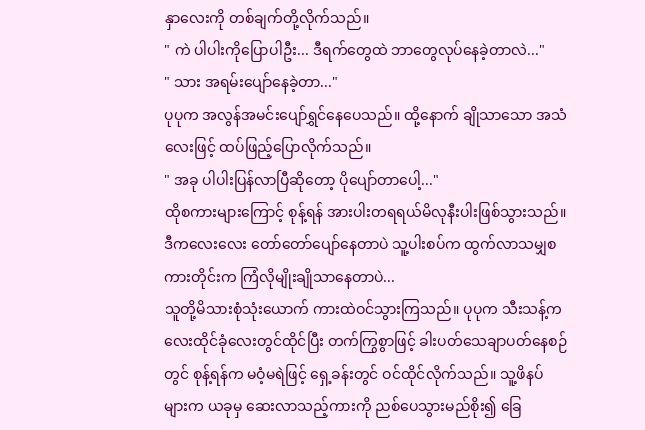နှာလေးကို တစ်ချက်တို့လိုက်သည်။
" ကဲ ပါပါးကိုပြောပါဦး... ဒီရက်တွေထဲ ဘာတွေလုပ်နေခဲ့တာလဲ..."
" သား အရမ်းပျော်နေခဲ့တာ..."
ပုပုက အလွန်အမင်းပျော်ရွှင်နေပေသည်။ ထို့နောက် ချိုသာသော အသံလေးဖြင့် ထပ်ဖြည့်ပြောလိုက်သည်။
" အခု ပါပါးပြန်လာပြီဆိုတော့ ပိုပျော်တာပေါ့..."
ထိုစကားများကြောင့် စုန့်ရန် အားပါးတရရယ်မိလုနီးပါးဖြစ်သွားသည်။
ဒီကလေးလေး တော်တော်ပျော်နေတာပဲ သူ့ပါးစပ်က ထွက်လာသမျှစကားတိုင်းက ကြံလိုမျိုးချိုသာနေတာပဲ...
သူတို့မိသားစုံသုံးယောက် ကားထဲဝင်သွားကြသည်။ ပုပုက သီးသန့်ကလေးထိုင်ခုံလေးတွင်ထိုင်ပြီး တက်ကြွစွာဖြင့် ခါးပတ်သေချာပတ်နေစဉ်တွင် စုန့်ရန်က မဝံ့မရဲဖြင့် ရှေ့ခန်းတွင် ဝင်ထိုင်လိုက်သည်။ သူ့ဖိနပ်များက ယခုမှ ဆေးလာသည့်ကားကို ညစ်ပေသွားမည်စိုး၍ ခြေ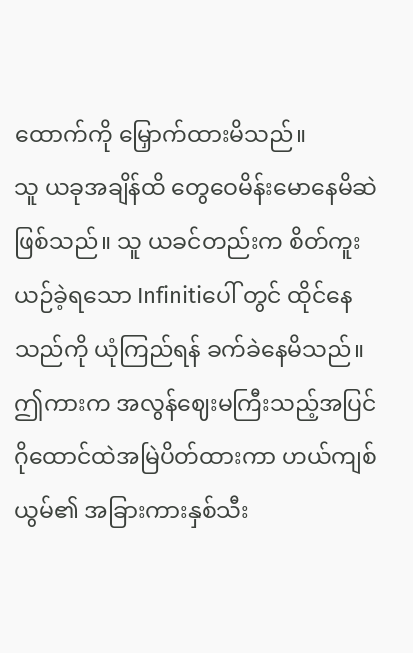ထောက်ကို မြှောက်ထားမိသည်။
သူ ယခုအချိန်ထိ တွေဝေမိန်းမောနေမိဆဲဖြစ်သည်။ သူ ယခင်တည်းက စိတ်ကူးယဉ်ခဲ့ရသော Infinitiပေါ် တွင် ထိုင်နေသည်ကို ယုံကြည်ရန် ခက်ခဲနေမိသည်။ ဤကားက အလွန်ဈေးမကြီးသည့်အပြင် ဂိုထောင်ထဲအမြဲပိတ်ထားကာ ဟယ်ကျစ်ယွမ်၏ အခြားကားနှစ်သီး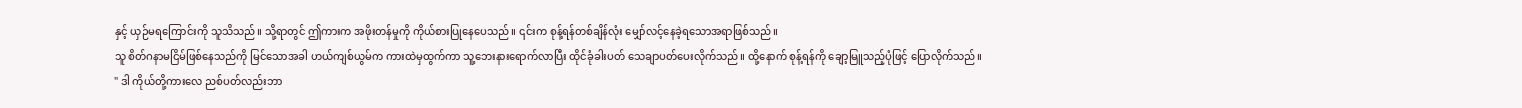နှင့် ယှဉ်မရကြောင်းကို သူသိသည်။ သို့ရာတွင် ဤကားက အဖိုးတန်မှုကို ကိုယ်စားပြုနေပေသည်။ ၎င်းက စုန့်ရန်တစ်ချိန်လုံး မျှော်လင့်နေခဲ့ရသောအရာဖြစ်သည်။
သူ စိတ်ဂနာမငြိမ်ဖြစ်နေသည်ကို မြင်သောအခါ ဟယ်ကျစ်ယွမ်က ကားထဲမှထွက်ကာ သူ့ဘေးနားရောက်လာပြီး ထိုင်ခုံခါးပတ် သေချာပတ်ပေးလိုက်သည်။ ထို့နောက် စုန့်ရန်ကို ချော့မြူသည့်ပုံဖြင့် ပြောလိုက်သည်။
" ဒါ ကိုယ်တို့ကားလေ ညစ်ပတ်လည်းဘာ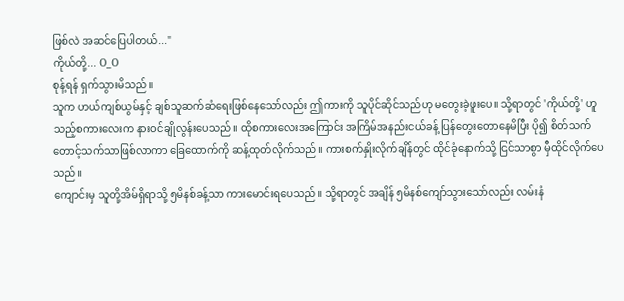ဖြစ်လဲ အဆင်ပြေပါတယ်..."
ကိုယ်တို့... O_O
စုန့်ရန် ရှက်သွားမိသည်။
သူက ဟယ်ကျစ်ယွမ်နှင့် ချစ်သူဆက်ဆံရေးဖြစ်နေသော်လည်း ဤကားကို သူပိုင်ဆိုင်သည်ဟု မတွေးခဲ့ဖူးပေ။ သို့ရာတွင် 'ကိုယ်တို့' ဟူသည့်စကားလေးက နားဝင်ချိုလွန်းပေသည်။ ထိုစကားလေးအကြောင်း အကြိမ်အနည်းငယ်ခန့် ပြန်တွေးတောနေမိပြီး ပို၍ စိတ်သက်တောင့်သက်သာဖြစ်လာကာ ခြေထောက်ကို ဆန့်ထုတ်လိုက်သည်။ ကားစက်နှိုးလိုက်ချိန်တွင် ထိုင်ခုံနောက်သို့ ငြင်သာစွာ မှီထိုင်လိုက်ပေသည်။
ကျောင်းမှ သူတို့အိမ်ရှိရာသို့ ၅မိနစ်ခန့်သာ ကားမောင်းရပေသည်။ သို့ရာတွင် အချိန် ၅မိနစ်ကျော်သွားသော်လည်း လမ်းနံ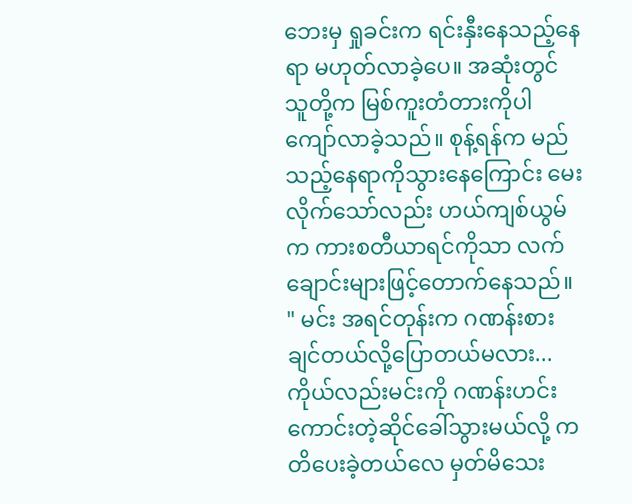ဘေးမှ ရှုခင်းက ရင်းနှီးနေသည့်နေရာ မဟုတ်လာခဲ့ပေ။ အဆုံးတွင် သူတို့က မြစ်ကူးတံတားကိုပါ ကျော်လာခဲ့သည်။ စုန့်ရန်က မည်သည့်နေရာကိုသွားနေကြောင်း မေးလိုက်သော်လည်း ဟယ်ကျစ်ယွမ်က ကားစတီယာရင်ကိုသာ လက်ချောင်းများဖြင့်တောက်နေသည်။
" မင်း အရင်တုန်းက ဂဏန်းစားချင်တယ်လို့ပြောတယ်မလား... ကိုယ်လည်းမင်းကို ဂဏန်းဟင်းကောင်းတဲ့ဆိုင်ခေါ်သွားမယ်လို့ ကတိပေးခဲ့တယ်လေ မှတ်မိသေး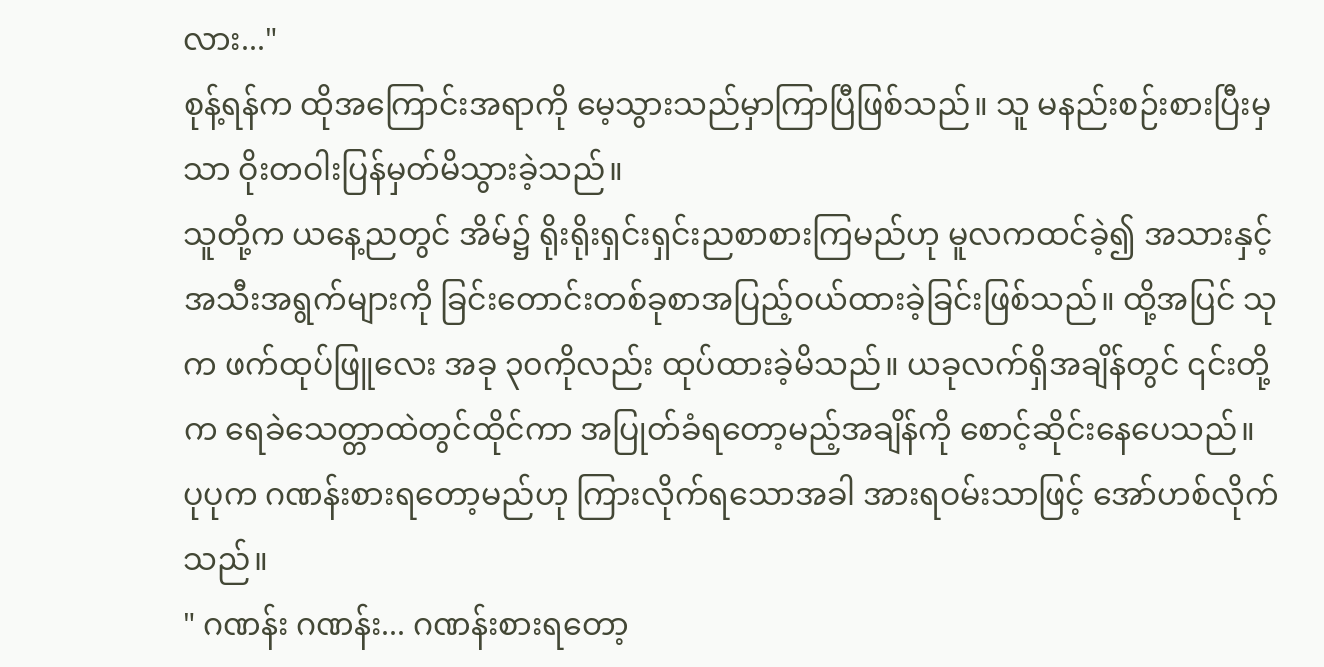လား..."
စုန့်ရန်က ထိုအကြောင်းအရာကို မေ့သွားသည်မှာကြာပြီဖြစ်သည်။ သူ မနည်းစဉ်းစားပြီးမှသာ ဝိုးတဝါးပြန်မှတ်မိသွားခဲ့သည်။
သူတို့က ယနေ့ညတွင် အိမ်၌ ရိုးရိုးရှင်းရှင်းညစာစားကြမည်ဟု မူလကထင်ခဲ့၍ အသားနှင့် အသီးအရွက်များကို ခြင်းတောင်းတစ်ခုစာအပြည့်ဝယ်ထားခဲ့ခြင်းဖြစ်သည်။ ထို့အပြင် သုက ဖက်ထုပ်ဖြူလေး အခု ၃၀ကိုလည်း ထုပ်ထားခဲ့မိသည်။ ယခုလက်ရှိအချိန်တွင် ၎င်းတို့က ရေခဲသေတ္တာထဲတွင်ထိုင်ကာ အပြုတ်ခံရတော့မည့်အချိန်ကို စောင့်ဆိုင်းနေပေသည်။
ပုပုက ဂဏန်းစားရတော့မည်ဟု ကြားလိုက်ရသောအခါ အားရဝမ်းသာဖြင့် အော်ဟစ်လိုက်သည်။
" ဂဏန်း ဂဏန်း... ဂဏန်းစားရတော့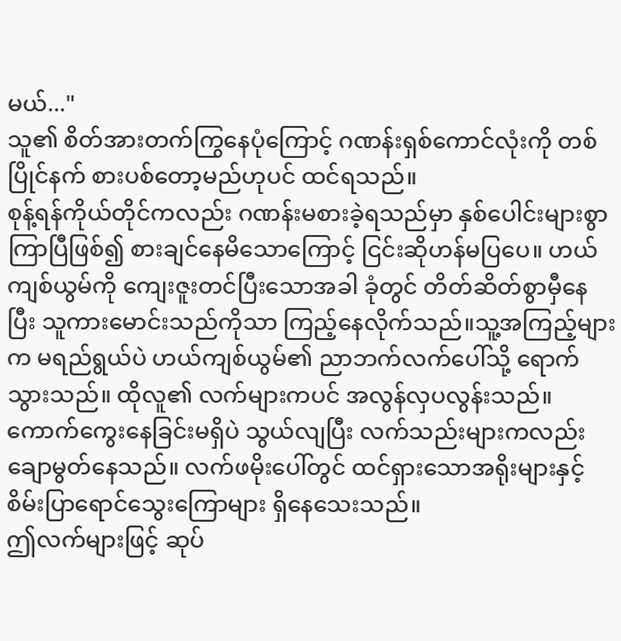မယ်..."
သူ၏ စိတ်အားတက်ကြွနေပုံကြောင့် ဂဏန်းရှစ်ကောင်လုံးကို တစ်ပြိုင်နက် စားပစ်တော့မည်ဟုပင် ထင်ရသည်။
စုန့်ရန်ကိုယ်တိုင်ကလည်း ဂဏန်းမစားခဲ့ရသည်မှာ နှစ်ပေါင်းများစွာကြာပြီဖြစ်၍ စားချင်နေမိသောကြောင့် ငြင်းဆိုဟန်မပြပေ။ ဟယ်ကျစ်ယွမ်ကို ကျေးဇူးတင်ပြီးသောအခါ ခုံတွင် တိတ်ဆိတ်စွာမှီနေပြီး သူကားမောင်းသည်ကိုသာ ကြည့်နေလိုက်သည်။သူ့အကြည့်များက မရည်ရွယ်ပဲ ဟယ်ကျစ်ယွမ်၏ ညာဘက်လက်ပေါ်သို့ ရောက်သွားသည်။ ထိုလူ၏ လက်များကပင် အလွန်လှပလွန်းသည်။ ကောက်ကွေးနေခြင်းမရှိပဲ သွယ်လျပြီး လက်သည်းများကလည်း ချောမွတ်နေသည်။ လက်ဖမိုးပေါ်တွင် ထင်ရှားသောအရိုးများနှင့် စိမ်းပြာရောင်သွေးကြောများ ရှိနေသေးသည်။
ဤလက်များဖြင့် ဆုပ်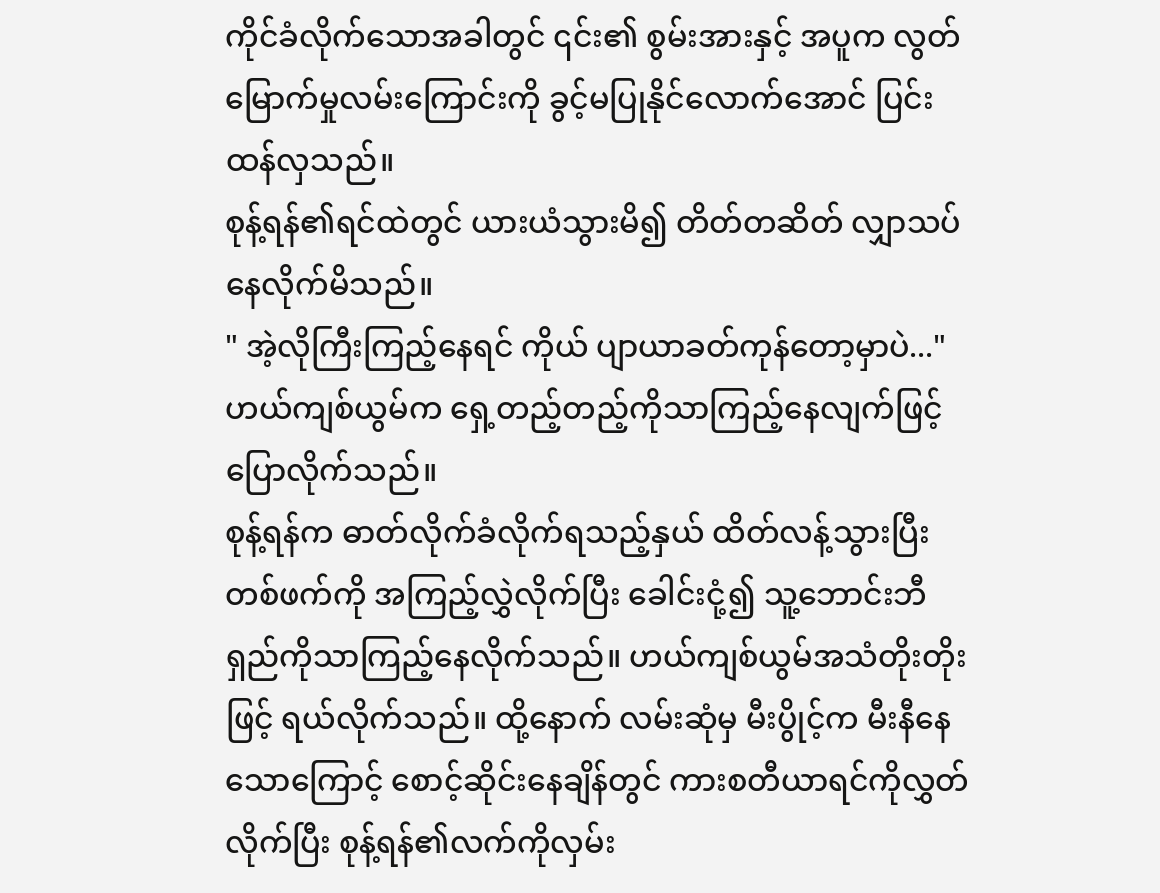ကိုင်ခံလိုက်သောအခါတွင် ၎င်း၏ စွမ်းအားနှင့် အပူက လွတ်မြောက်မှုလမ်းကြောင်းကို ခွင့်မပြုနိုင်လောက်အောင် ပြင်းထန်လှသည်။
စုန့်ရန်၏ရင်ထဲတွင် ယားယံသွားမိ၍ တိတ်တဆိတ် လျှာသပ်နေလိုက်မိသည်။
" အဲ့လိုကြီးကြည့်နေရင် ကိုယ် ပျာယာခတ်ကုန်တော့မှာပဲ..."
ဟယ်ကျစ်ယွမ်က ရှေ့တည့်တည့်ကိုသာကြည့်နေလျက်ဖြင့် ပြောလိုက်သည်။
စုန့်ရန်က ဓာတ်လိုက်ခံလိုက်ရသည့်နှယ် ထိတ်လန့်သွားပြီး တစ်ဖက်ကို အကြည့်လွှဲလိုက်ပြီး ခေါင်းငုံ့၍ သူ့ဘောင်းဘီရှည်ကိုသာကြည့်နေလိုက်သည်။ ဟယ်ကျစ်ယွမ်အသံတိုးတိုးဖြင့် ရယ်လိုက်သည်။ ထို့နောက် လမ်းဆုံမှ မီးပွိုင့်က မီးနီနေသောကြောင့် စောင့်ဆိုင်းနေချိန်တွင် ကားစတီယာရင်ကိုလွှတ်လိုက်ပြီး စုန့်ရန်၏လက်ကိုလှမ်း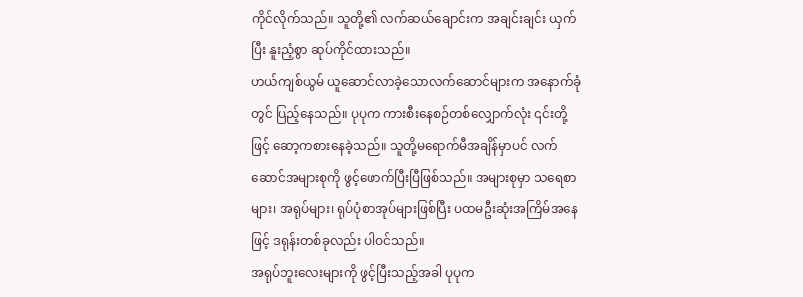ကိုင်လိုက်သည်။ သူတို့၏ လက်ဆယ်ချောင်းက အချင်းချင်း ယှက်ပြီး နူးညံ့စွာ ဆုပ်ကိုင်ထားသည်။
ဟယ်ကျစ်ယွမ် ယူဆောင်လာခဲ့သောလက်ဆောင်များက အနောက်ခုံတွင် ပြည့်နေသည်။ ပုပုက ကားစီးနေစဉ်တစ်လျှောက်လုံး ၎င်းတို့ဖြင့် ဆော့ကစားနေခဲ့သည်။ သူတို့မရောက်မီအချိန်မှာပင် လက်ဆောင်အများစုကို ဖွင့်ဖောက်ပြီးပြီဖြစ်သည်။ အများစုမှာ သရေစာများ၊ အရုပ်များ၊ ရုပ်ပုံစာအုပ်များဖြစ်ပြီး ပထမဦးဆုံးအကြိမ်အနေဖြင့် ဒရုန်းတစ်ခုလည်း ပါဝင်သည်။
အရုပ်ဘူးလေးများကို ဖွင့်ပြီးသည့်အခါ ပုပုက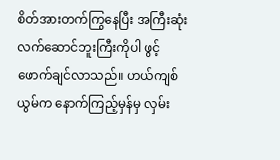စိတ်အားတက်ကြွနေပြီး အကြီးဆုံး လက်ဆောင်ဘူးကြီးကိုပါ ဖွင့်ဖောက်ချင်လာသည်။ ဟယ်ကျစ်ယွမ်က နောက်ကြည့်မှန်မှ လှမ်း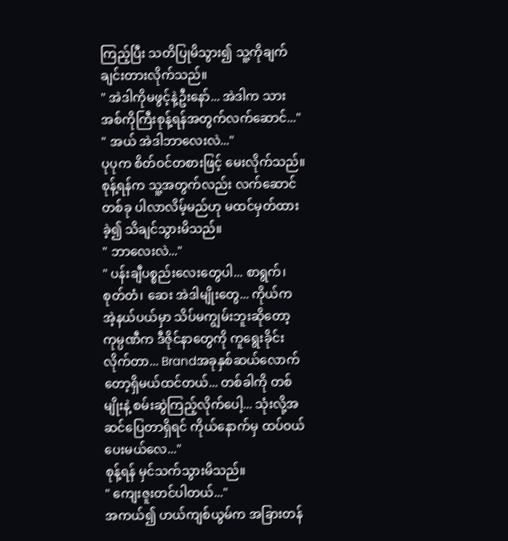ကြည့်ပြီး သတိပြုမိသွား၍ သူ့ကိုချက်ချင်းတားလိုက်သည်။
" အဲဒါကိုမဖွင့်နဲ့ဦးနော်... အဲဒါက သားအစ်ကိုကြီးစုန့်ရန်အတွက်လက်ဆောင်..."
" အယ် အဲဒါဘာလေးလဲ..."
ပုပုက စိတ်ဝင်တစားဖြင့် မေးလိုက်သည်။
စုန့်ရန်က သူ့အတွက်လည်း လက်ဆောင်တစ်ခု ပါလာလိမ့်မည်ဟု မထင်မှတ်ထားခဲ့၍ သိချင်သွားမိသည်။
" ဘာလေးလဲ..."
" ပန်းချီပစ္စည်းလေးတွေပါ... စာရွက်၊ စုတ်တံ၊ ဆေး အဲဒါမျိုးတွေ... ကိုယ်က အဲ့နယ်ပယ်မှာ သိပ်မကျွမ်းဘူးဆိုတော့ ကုမ္ပဏီက ဒီဇိုင်နာတွေကို ကူရွေးခိုင်းလိုက်တာ... Brandအခုနှစ်ဆယ်လောက်တော့ရှိမယ်ထင်တယ်... တစ်ခါကို တစ်မျိုးနဲ့ စမ်းဆွဲကြည့်လိုက်ပေါ့... သုံးလို့အဆင်ပြေတာရှိရင် ကိုယ်နောက်မှ ထပ်ဝယ်ပေးမယ်လေ..."
စုန့်ရန် မှင်သက်သွားမိသည်။
" ကျေးဇူးတင်ပါတယ်..."
အကယ်၍ ဟယ်ကျစ်ယွမ်က အခြားတန်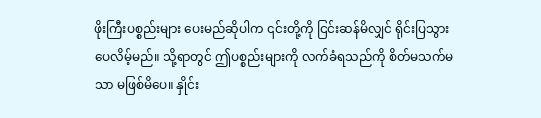ဖိုးကြီးပစ္စည်းများ ပေးမည်ဆိုပါက ၎င်းတို့ကို ငြင်းဆန်မိလျှင် ရိုင်းပြသွားပေလိမ့်မည်။ သို့ရာတွင် ဤပစ္စည်းများကို လက်ခံရသည်ကို စိတ်မသက်မသာ မဖြစ်မိပေ။ နှိုင်း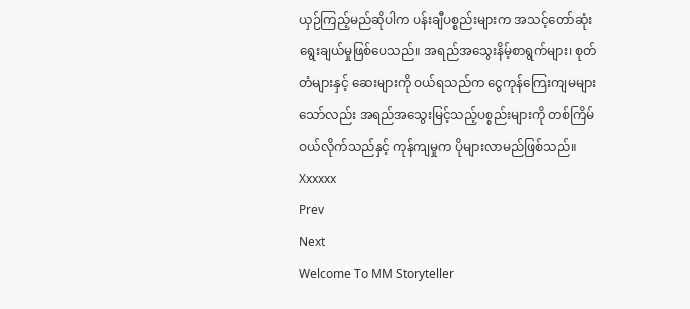ယှဉ်ကြည့်မည်ဆိုပါက ပန်းချီပစ္စည်းများက အသင့်တော်ဆုံးရွေးချယ်မှုဖြစ်ပေသည်။ အရည်အသွေးနိမ့်စာရွက်များ၊ စုတ်တံများနှင့် ဆေးများကို ဝယ်ရသည်က ငွေကုန်ကြေးကျမများသော်လည်း အရည်အသွေးမြင့်သည့်ပစ္စည်းများကို တစ်ကြိမ်ဝယ်လိုက်သည်နှင့် ကုန်ကျမှုက ပိုများလာမည်ဖြစ်သည်။
Xxxxxx
Prev
Next
Welcome To MM Storyteller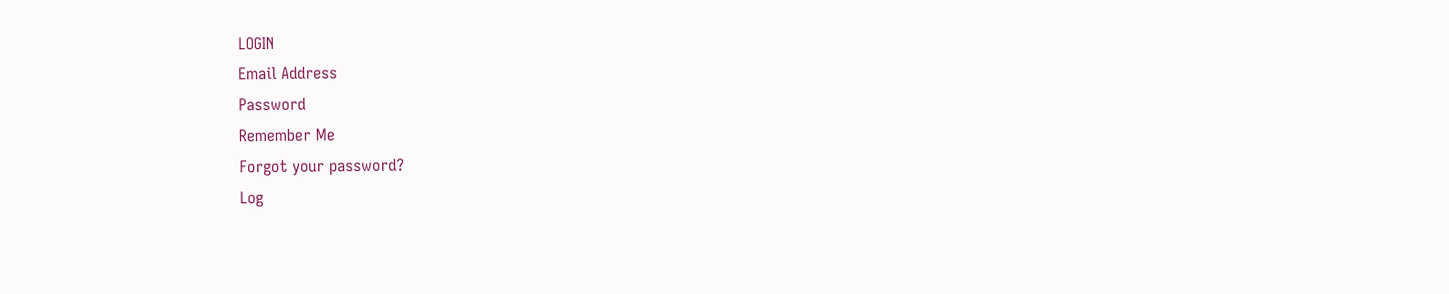LOGIN
Email Address
Password
Remember Me
Forgot your password?
Log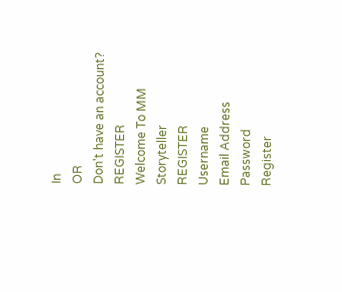In
OR
Don't have an account?
REGISTER
Welcome To MM Storyteller
REGISTER
Username
Email Address
Password
Register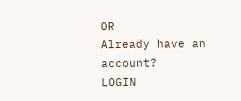OR
Already have an account?
LOGIN